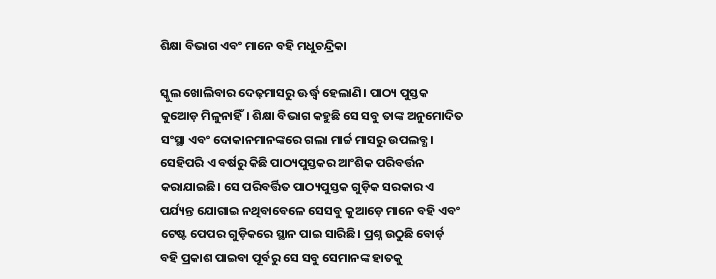ଶିକ୍ଷା ବିଭାଗ ଏବଂ ମାନେ ବହି ମଧୁଚନ୍ଦ୍ରିକା

ସ୍କୁଲ ଖୋଲିବାର ଦେଢ଼ମାସରୁ ଊର୍ଦ୍ଧ୍ବ ହେଲାଣି। ପାଠ୍ୟ ପୁସ୍ତକ କୁଆ‌େ‌ଡ଼ ମିଳୁନାହିଁ। ଶିକ୍ଷା ବିଭାଗ କହୁଛି ସେ ସବୁ ତାଙ୍କ ଅନୁମୋଦିତ ସଂସ୍ଥା ଏବଂ ଦୋକାନମାନଙ୍କରେ ଗଲା ମାର୍ଚ୍ଚ ମାସରୁ ଉପଲବ୍ଧ। ସେହିପରି ଏ ବର୍ଷରୁ କିଛି ପାଠ୍ୟପୁସ୍ତକର ଆଂଶିକ ପରିବର୍ତ୍ତନ କରାଯାଇଛି। ସେ ପରିବର୍ତ୍ତିତ ପାଠ୍ୟପୁସ୍ତକ ଗୁଡ଼ିକ ସରକାର ଏ ପର୍ଯ୍ୟନ୍ତ ଯୋଗାଇ ନଥିବାବେଳେ ସେସବୁ କୁଆଡ଼େ ମାନେ ବହି ଏବଂ ଟେଷ୍ଟ ପେପର ଗୁଡ଼ିକରେ ସ୍ଥାନ ପାଇ ସାରିଛି। ପ୍ରଶ୍ନ ଉଠୁଛି ବୋର୍ଡ଼ ବହି ପ୍ରକାଶ ପାଇବା ପୂର୍ବରୁ ସେ ସବୁ ସେମାନଙ୍କ ହାତକୁ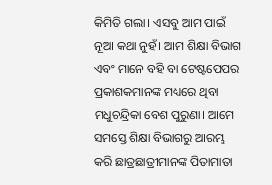କିମିତି ଗଲା। ଏସବୁ ଆମ ପାଇଁ ନୂଆ କଥା ନୁହଁ। ଆମ ଶିକ୍ଷା ବିଭାଗ ଏବଂ ମାନେ ବହି ବା ଟେଷ୍ଟପେପର ପ୍ରକାଶକମାନଙ୍କ ମଧ୍ୟରେ ଥିବା ମଧୁଚନ୍ଦ୍ରିକା ବେଶ ପୁରୁଣା। ଆମେ ସମସ୍ତେ ଶିକ୍ଷା ବିଭାଗରୁ ଆରମ୍ଭ କରି ଛାତ୍ରଛାତ୍ରୀମାନଙ୍କ ପିତାମାତା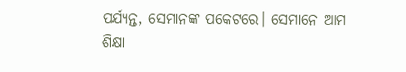ପର୍ଯ୍ୟନ୍ତ, ସେମାନଙ୍କ ପକେଟରେ। ସେମାନେ ଆମ ଶିକ୍ଷା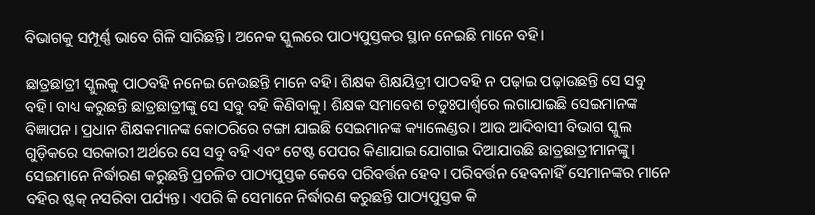ବିଭାଗକୁ ସମ୍ପୂର୍ଣ୍ଣ ଭାବେ ଗିଳି ସାରିଛନ୍ତି। ଅନେକ ସ୍କୁଲରେ ପାଠ୍ୟପୁସ୍ତକର ସ୍ଥାନ ନେଇଛି ମାନେ ବହି।

ଛାତ୍ରଛାତ୍ରୀ ସ୍କୁଲକୁ ପାଠବହି ନନେଇ ନେଉଛନ୍ତି ମାନେ ବହି। ଶିକ୍ଷକ ଶିକ୍ଷୟିତ୍ରୀ ପାଠବହି ନ ପଢ଼ାଇ ପଢ଼ାଉଛନ୍ତି ସେ ସବୁ ବହି। ବାଧ୍ୟ କରୁଛନ୍ତି ଛାତ୍ରଛାତ୍ରୀଙ୍କୁ ସେ ସବୁ ବହି କିଣିବାକୁ। ଶିକ୍ଷକ ସମାବେଶ ଚତୁଃପାର୍ଶ୍ବରେ ଲଗାଯାଇଛି ସେଇମାନଙ୍କ ବିଜ୍ଞାପନ। ପ୍ରଧାନ ଶିକ୍ଷକମାନଙ୍କ କୋଠରିରେ ଟଙ୍ଗା ଯାଇଛି ସେଇମାନଙ୍କ କ୍ୟାଲେଣ୍ଡର। ଆଉ ଆଦିବାସୀ ବିଭାଗ ସ୍କୁଲ ଗୁଡ଼ିକରେ ସରକାରୀ ଅର୍ଥରେ ସେ ସବୁ ବହି ଏବଂ ଟେଷ୍ଟ ପେପର କିଣାଯାଇ ଯୋଗାଇ ଦିଆଯାଉଛି ଛାତ୍ରଛାତ୍ରୀମାନଙ୍କୁ। ସେଇମାନେ ନିର୍ଦ୍ଧାରଣ କରୁଛନ୍ତି ପ୍ରଚଳିତ ପାଠ୍ୟପୁସ୍ତକ କେବେ ପରିବର୍ତ୍ତନ ହେବ। ପରିବର୍ତ୍ତନ ହେବନାହିଁ ସେମାନଙ୍କର ମାନେ ବହିର ଷ୍ଟକ୍‌ ନସରିବା ପର୍ଯ୍ୟନ୍ତ। ଏପରି କି ସେମାନେ ନିର୍ଦ୍ଧାରଣ କରୁଛନ୍ତି ପାଠ୍ୟପୁସ୍ତକ କି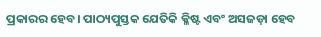ପ୍ରକାରର ହେବ। ପାଠ୍ୟପୁସ୍ତକ ଯେତିକି କ୍ଳିଷ୍ଟ ଏବଂ ଅସଜଡ଼ା ହେବ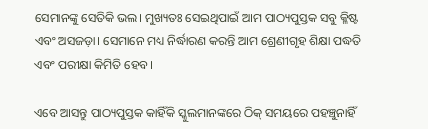ସେମାନଙ୍କୁ ସେତିକି ଭଲ। ମୁଖ୍ୟତଃ ସେଇଥିପାଇଁ ଆମ ପାଠ୍ୟପୁସ୍ତକ ସବୁ କ୍ଳିଷ୍ଟ ଏବଂ ଅସଜଡ଼ା। ସେମାନେ ମଧ୍ୟ ନିର୍ଦ୍ଧାରଣ କରନ୍ତି ଆମ ଶ୍ରେଣୀଗୃହ ଶିକ୍ଷା ପଦ୍ଧତି ଏବଂ ପରୀକ୍ଷା କିମିତି ହେବ।

ଏବେ ଆସନ୍ତୁ ପାଠ୍ୟପୁସ୍ତକ କାହିଁକି ସ୍କୁଲମାନଙ୍କରେ ଠିକ୍‌ ସମୟରେ ପହଞ୍ଚୁନାହିଁ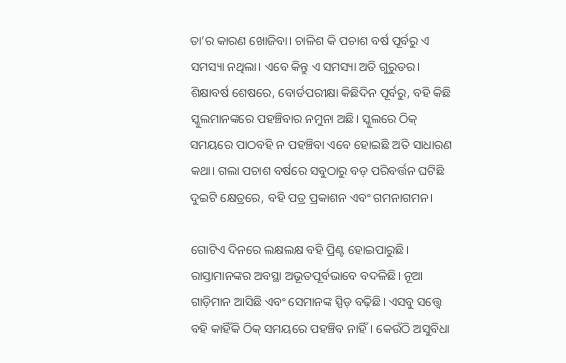ତା’ର କାରଣ ଖୋଜିବା। ଚାଳିଶ କି ପଚାଶ ବର୍ଷ ପୂର୍ବରୁ ଏ ସମସ୍ୟା ନଥିଲା। ଏବେ କିନ୍ତୁ ଏ ସମସ୍ୟା ଅତି ଗୁରୁତର। ଶିକ୍ଷାବର୍ଷ ଶେଷରେ, ବୋର୍ଡପରୀକ୍ଷା କିଛିଦିନ ପୂର୍ବରୁ, ବହି କିଛି ସ୍କୁଲମାନଙ୍କରେ ପହଞ୍ଚିବାର ନମୁନା ଅଛି। ସ୍କୁଲରେ ଠିକ୍‌ ସମୟରେ ପାଠବହି ନ ପହଞ୍ଚିବା ଏବେ ହୋଇଛି ଅତି ସାଧାରଣ କଥା। ଗଲା ପଚାଶ ବର୍ଷରେ ସବୁଠାରୁ ବଡ଼ ପରିବର୍ତ୍ତନ ଘଟିଛି ଦୁଇଟି କ୍ଷେତ୍ରରେ, ବହି ପତ୍ର ପ୍ରକାଶନ ଏବଂ ଗମନାଗମନ।

ଗୋଟିଏ ଦିନରେ ଲକ୍ଷଲକ୍ଷ ବହି ପ୍ରିଣ୍ଟ ହୋଇପାରୁଛି। ରାସ୍ତାମାନଙ୍କର ଅବସ୍ଥା ଅଭୂତପୂର୍ବଭାବେ ବଦଳିଛି। ନୂଆ ଗାଡ଼ିମାନ ଆସିଛି ଏବଂ ସେମାନଙ୍କ ସ୍ପିଡ୍‌ ବଢ଼ିଛି। ଏସବୁ ସତ୍ତ୍ବେ ବହି କାହିଁକି ଠିକ୍‌ ସମୟରେ ପହଞ୍ଚିବ ନାହିଁ। କେଉଁଠି ଅସୁବିଧା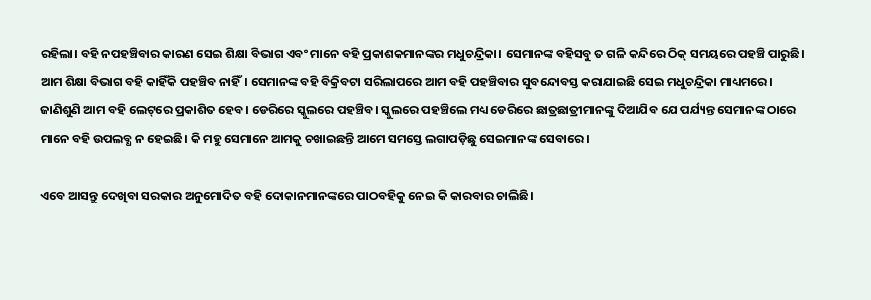ରହିଲା। ବହି ନପହଞ୍ଚିବାର କାରଣ ସେଇ ଶିକ୍ଷା ବିଭାଗ ଏବଂ ମାନେ ବହି ପ୍ରକାଶକମାନଙ୍କର ମଧୁଚନ୍ଦ୍ରିକା। ସେମାନଙ୍କ ବହିସବୁ ତ ଗଳି କନ୍ଦିରେ ଠିକ୍‌ ସମୟରେ ପହଞ୍ଚି ପାରୁଛି। ଆମ ଶିକ୍ଷା ବିଭାଗ ବହି କାହିଁକି ପହଞ୍ଚିବ ନାହିଁ। ସେମାନଙ୍କ ବହି ବିକ୍ରିବଟା ସରିଲାପରେ ଆମ ବହି ପହଞ୍ଚିବାର ସୁବନ୍ଦୋବସ୍ତ କରାଯାଇଛି ସେଇ ମଧୁଚନ୍ଦ୍ରିକା ମାଧ୍ୟମରେ। ଜାଣିଶୁଣି ଆମ ବହି ଲେଟ୍‌ରେ ପ୍ରକାଶିତ ହେବ। ଡେରିରେ ସ୍କୁଲରେ ପହଞ୍ଚିବ। ସ୍କୁଲରେ ପହଞ୍ଚିଲେ ମଧ୍ୟ ଡେରିରେ ଛାତ୍ରଛାତ୍ରୀମାନଙ୍କୁ ଦିଆଯିବ ଯେ ପର୍ଯ୍ୟନ୍ତ ସେମାନଙ୍କ ଠାରେ ମାନେ ବହି ଉପଲବ୍ଧ ନ ହେଇଛି। କି ମହୁ ସେମାନେ ଆମକୁ ଚଖାଇଛନ୍ତି ଆମେ ସମସ୍ତେ ଲଗାପଡ଼ିଛୁ ସେଇମାନଙ୍କ ସେବାରେ।

ଏବେ ଆସନ୍ତୁ ଦେଖିବା ସରକାର ଅନୁମୋଦିତ ବହି ଦୋକାନମାନଙ୍କରେ ପାଠବହିକୁ ନେଇ କି କାରବାର ଚାଲିଛି।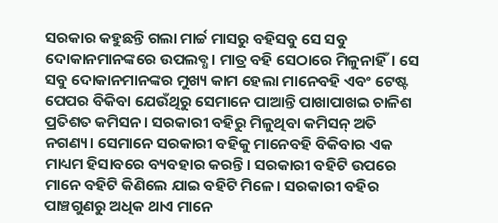ସରକାର କହୁଛନ୍ତି ଗଲା ମାର୍ଚ୍ଚ ମାସରୁ ବହିସବୁ ସେ ସବୁ ଦୋକାନମାନଙ୍କରେ ଉପଲବ୍ଧ। ମାତ୍ର ବହି ସେଠାରେ ମିଳୁନାହିଁ। ସେ ସବୁ ଦୋକାନମାନଙ୍କର ମୁଖ୍ୟ କାମ ହେଲା ମାନେବହି ଏବଂ ଟେଷ୍ଟ ପେପର ବିକିବା ଯେଉଁଥିରୁ ସେମାନେ ପାଆନ୍ତି ପାଖାପାଖଇ ଚାଳିଶ ପ୍ରତିଶତ କମିସନ। ସରକାରୀ ବହିରୁ ମିଳୁଥିବା କମିସନ୍‌ ଅତି ନଗଣ୍ୟ। ସେମାନେ ସରକାରୀ ବହିକୁ ମାନେବହି ବିକିବାର ଏକ ମାଧ୍ୟମ ହିସାବରେ ବ୍ୟବହାର କରନ୍ତି। ସରକାରୀ ବହିଟି ଉପରେ ମାନେ ବହିଟି କିଣିଲେ ଯାଇ ବହିଟି ମିଳେ। ସରକାରୀ ବହିର ପାଞ୍ଚଗୁଣରୁ ଅଧିକ ଥାଏ ମାନେ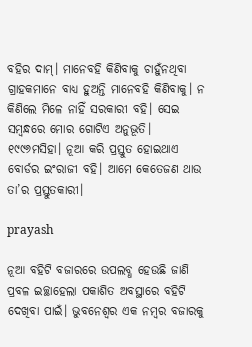ବହିର ଦାମ୍‌। ମାନେବହି କିଣିବାକୁ ଚାହୁଁନଥିବା ଗ୍ରାହକମାନେ ବାଧ୍ୟ ହୁଅନ୍ତି ମାନେବହି କିଣିବାକୁ। ନ କିଣିଲେ ମିଳେ ନାହିଁ ସରକାରୀ ବହି। ସେଇ ସମ୍ବନ୍ଧରେ ମୋର ଗୋଟିଏ ଅନୁଭୂତି। ୧୯୯୬ମସିହା। ନୂଆ କରି ପ୍ରସ୍ତୁତ ହୋଇଥାଏ ବୋର୍ଡର ଇଂରାଜୀ ବହି। ଆମେ କେତେଜଣ ଥାଉ ତା’ର ପ୍ରସ୍ତୁତକାରୀ।

prayash

ନୂଆ ବହିଟି ବଜାରରେ ଉପଲବ୍ଧ ହେଉଛି ଜାଣି ପ୍ରବଳ ଇଚ୍ଛାହେଲା ପକାଶିତ ଅବସ୍ଥାରେ ବହିଟି ଦେଖିବା ପାଇଁ। ଭୁବନେଶ୍ବର ଏକ ନମ୍ବର ବଜାରକୁ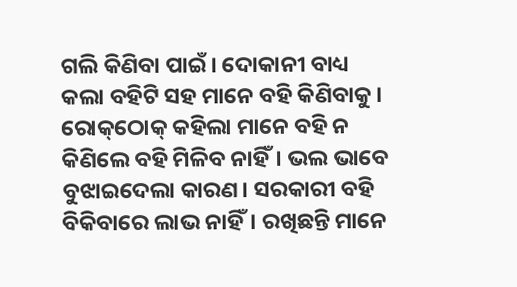ଗଲି କିଣିବା ପାଇଁ। ଦୋକାନୀ ବାଧ୍ୟ କଲା ବହିଟି ସହ ମାନେ ବହି କିଣିବାକୁ। ରୋକ୍‌ଠୋକ୍‌ କହିଲା ମାନେ ବହି ନ କିଣିଲେ ବହି ମିଳିବ ନାହିଁ। ଭଲ ଭାବେ ବୁଝାଇଦେଲା କାରଣ। ସରକାରୀ ବହି ବିକିବାରେ ଲାଭ ନାହିଁ। ରଖିଛନ୍ତି ମାନେ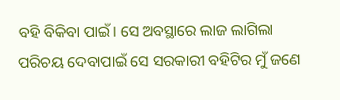ବହି ବିକିବା ପାଇଁ। ସେ ଅବସ୍ଥାରେ ଲାଜ ଲାଗିଲା ପରିଚୟ ଦେବାପାଇଁ ସେ ସରକାରୀ ବହିଟିର ମୁଁ ଜଣେ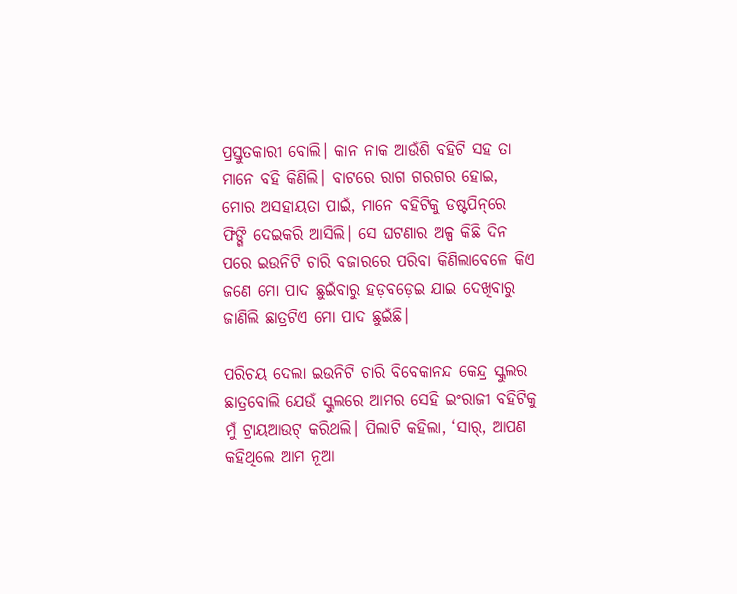ପ୍ରସ୍ତୁତକାରୀ ବୋଲି। କାନ ନାକ ଆଉଁଶି ବହିଟି ସହ ତା ମାନେ ବହି କିଣିଲି। ବାଟରେ ରାଗ ଗରଗର ହୋଇ, ମୋର ଅସହାୟତା ପାଇଁ, ମାନେ ବହିଟିକୁ ଡଷ୍ଟପିନ୍‌ରେ ଫିଙ୍ଗି ଦେଇକରି ଆସିଲି। ସେ ଘଟଣାର ଅଳ୍ପ କିଛି ଦିନ ପରେ ଇଉନିଟି ଚାରି ବଜାରରେ ପରିବା କିଣିଲାବେଳେ କିଏ ଜଣେ ମୋ ପାଦ ଛୁଇଁବାରୁ ହଡ଼ବଡ଼େଇ ଯାଇ ଦେଖିବାରୁ ଜାଣିଲି ଛାତ୍ରଟିଏ ମୋ ପାଦ ଛୁଇଁଛି।

ପରିଚୟ ଦେଲା ଇଉନିଟି ଚାରି ବିବେକାନନ୍ଦ କେନ୍ଦ୍ର ସ୍କୁଲର ଛାତ୍ରବୋଲି ଯେଉଁ ସ୍କୁଲରେ ଆମର ସେହି ଇଂରାଜୀ ବହିଟିକୁ ମୁଁ ଟ୍ରାୟଆଉଟ୍‌ କରିଥଲି। ପିଲାଟି କହିଲା, ‘ସାର୍‌, ଆପଣ କହିଥିଲେ ଆମ ନୂଆ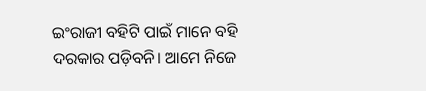ଇଂରାଜୀ ବହିଟି ପାଇଁ ମାନେ ବହି ଦରକାର ପଡ଼ିବନି। ଆମେ ନିଜେ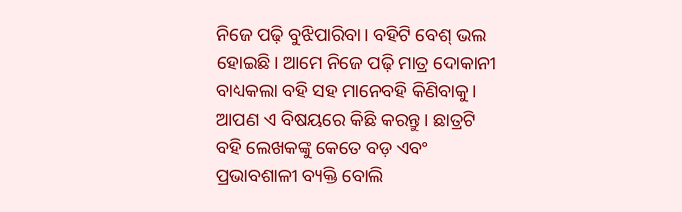ନିଜେ ପଢ଼ି ବୁଝିପାରିବା। ବହିଟି ବେଶ୍‌ ଭଲ ହୋଇଛି। ଆମେ ନିଜେ ପଢ଼ି ମାତ୍ର ଦୋକାନୀ ବାଧ୍ୟକଲା ବହି ସହ ମାନେବହି କିଣିବାକୁ। ଆପଣ ଏ ବିଷୟରେ କିଛି କରନ୍ତୁ। ଛାତ୍ରଟି ବହି ଲେଖକଙ୍କୁ କେତେ ବଡ଼ ଏବଂ ପ୍ରଭାବଶାଳୀ ବ୍ୟକ୍ତି ବୋଲି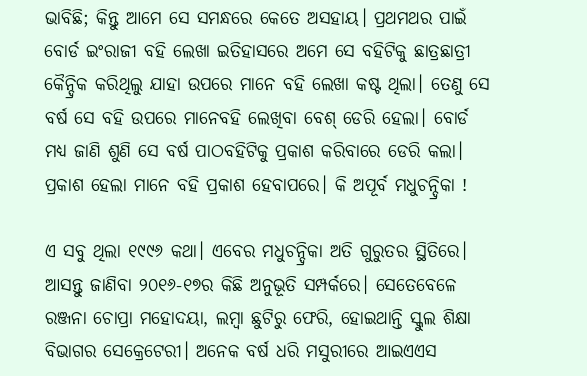ଭାବିଛି; କିନ୍ତୁ ଆମେ ସେ ସମନ୍ଧରେ କେତେ ଅସହାୟ। ପ୍ରଥମଥର ପାଇଁ ବୋର୍ଡ ଇଂରାଜୀ ବହି ଲେଖା ଇତିହାସରେ ଅମେ ସେ ବହିଟିକୁ ଛାତ୍ରଛାତ୍ରୀ କୈନ୍ଦ୍ରିକ କରିଥିଲୁ ଯାହା ଉପରେ ମାନେ ବହି ଲେଖା କଷ୍ଟ ଥିଲା। ତେଣୁ ସେ ବର୍ଷ ସେ ବହି ଉପରେ ମାନେବହି ଲେଖିବା ବେଶ୍‌ ଡେରି ହେଲା। ବୋର୍ଡ ମଧ୍ୟ ଜାଣି ଶୁଣି ସେ ବର୍ଷ ପାଠବହିଟିକୁ ପ୍ରକାଶ କରିବାରେ ଡେରି କଲା। ପ୍ରକାଶ ହେଲା ମାନେ ବହି ପ୍ରକାଶ ହେବାପରେ। କି ଅପୂର୍ବ ମଧୁଚନ୍ଦ୍ରିକା !

ଏ ସବୁ ଥିଲା ୧୯୯୬ କଥା। ଏବେର ମଧୁଚନ୍ଦ୍ରିକା ଅତି ଗୁରୁତର ସ୍ଥିତିରେ। ଆସନ୍ତୁ ଜାଣିବା ୨୦୧୬-୧୭ର କିଛି ଅନୁଭୂତି ସମ୍ପର୍କରେ। ସେତେବେଳେ ରଞ୍ଜନା ଚୋପ୍ରା ମହୋଦୟା, ଲମ୍ବା ଛୁଟିରୁ ଫେରି, ହୋଇଥାନ୍ତି ସ୍କୁଲ ଶିକ୍ଷା ବିଭାଗର ସେକ୍ରେଟେରୀ। ଅନେକ ବର୍ଷ ଧରି ମସୁରୀରେ ଆଇଏଏସ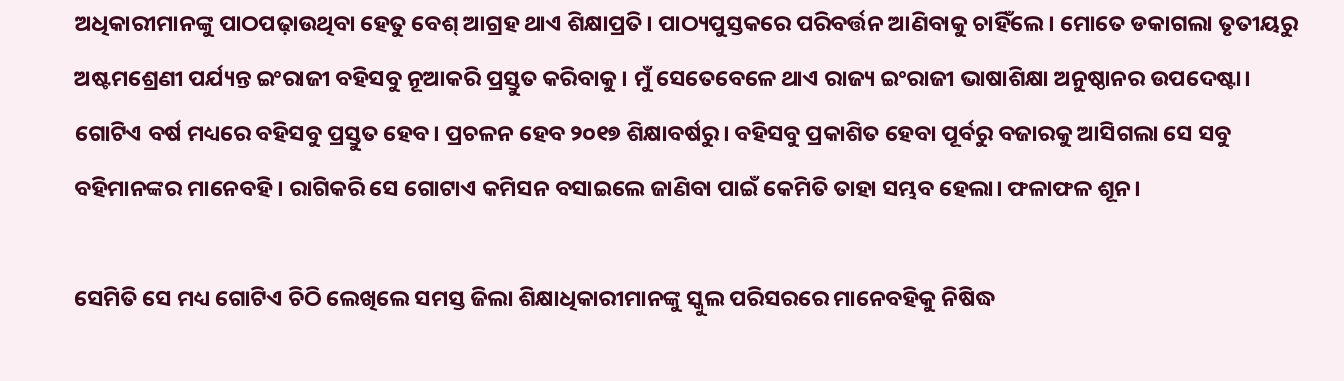ଅଧିକାରୀମାନଙ୍କୁ ପାଠପଢ଼ାଉଥିବା ହେତୁ ବେଶ୍‌ ଆଗ୍ରହ ଥାଏ ଶିକ୍ଷାପ୍ରତି। ପାଠ୍ୟପୁସ୍ତକରେ ପରିବର୍ତ୍ତନ ଆଣିବାକୁ ଚାହିଁଲେ। ମୋତେ ଡକାଗଲା ତୃତୀୟରୁ ଅଷ୍ଟମଶ୍ରେଣୀ ପର୍ଯ୍ୟନ୍ତ ଇଂରାଜୀ ବହିସବୁ ନୂଆକରି ପ୍ରସ୍ତୁତ କରିବାକୁ। ମୁଁ ସେତେବେଳେ ଥାଏ ରାଜ୍ୟ ଇଂରାଜୀ ଭାଷାଶିକ୍ଷା ଅନୁଷ୍ଠାନର ଉପଦେଷ୍ଟା। ଗୋଟିଏ ବର୍ଷ ମଧ୍ୟରେ ବହିସବୁ ପ୍ରସ୍ତୁତ ହେବ। ପ୍ରଚଳନ ହେବ ୨୦୧୭ ଶିକ୍ଷାବର୍ଷରୁ। ବହିସବୁ ପ୍ରକାଶିତ ହେବା ପୂର୍ବରୁ ବଜାରକୁ ଆସିଗଲା ସେ ସବୁ ବହିମାନଙ୍କର ମାନେବହି। ରାଗିକରି ସେ ଗୋଟାଏ କମିସନ ବସାଇଲେ ଜାଣିବା ପାଇଁ କେମିତି ତାହା ସମ୍ଭବ ହେଲା। ଫଳାଫଳ ଶୂନ।

ସେମିତି ସେ ମଧ୍ୟ ଗୋଟିଏ ଚିଠି ଲେଖିଲେ ସମସ୍ତ ଜିଲା ଶିକ୍ଷାଧିକାରୀମାନଙ୍କୁ ସ୍କୁଲ ପରିସରରେ ମାନେବହିକୁ ନିଷିଦ୍ଧ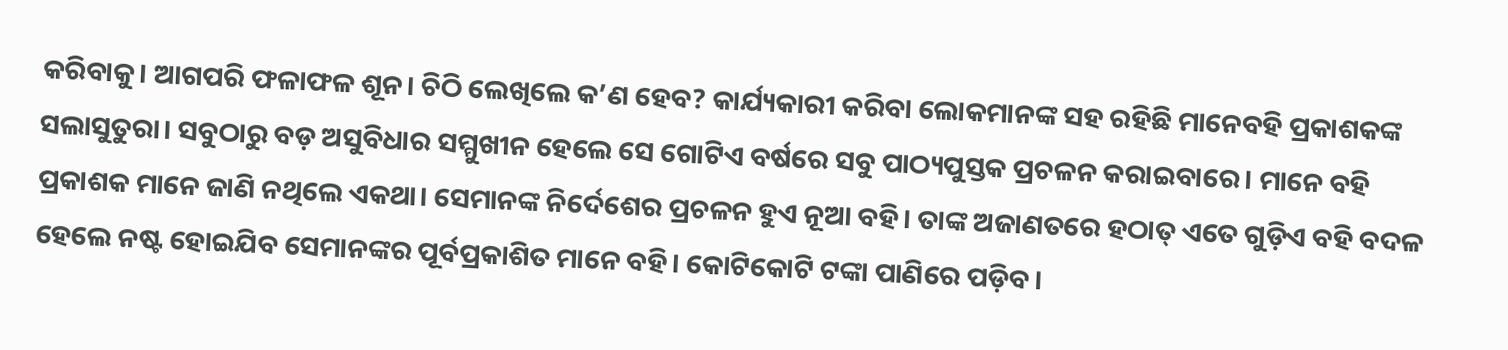କରିବାକୁ। ଆଗପରି ଫଳାଫଳ ଶୂନ। ଚିଠି ଲେଖିଲେ କ’ଣ ହେବ? କାର୍ଯ୍ୟକାରୀ କରିବା ଲୋକମାନଙ୍କ ସହ ରହିଛି ମାନେବହି ପ୍ରକାଶକଙ୍କ ସଲାସୁତୁରା। ସବୁଠାରୁ ବଡ଼ ଅସୁବିଧାର ସମ୍ମୁଖୀନ ହେଲେ ସେ ଗୋଟିଏ ବର୍ଷରେ ସବୁ ପାଠ୍ୟପୁସ୍ତକ ପ୍ରଚଳନ କରାଇବାରେ। ମାନେ ବହି ପ୍ରକାଶକ ମାନେ ଜାଣି ନଥିଲେ ଏକଥା। ସେମାନଙ୍କ ନିର୍ଦେଶ‌େ‌ର ପ୍ରଚଳନ ହୁଏ ନୂଆ ବହି। ତାଙ୍କ ଅଜାଣତରେ ହଠାତ୍‌ ଏତେ ଗୁଡ଼ିଏ ବହି ବଦଳ ହେଲେ ନଷ୍ଟ ହୋଇଯିବ ସେମାନଙ୍କର ପୂର୍ବପ୍ରକାଶିତ ମାନେ ବହି। କୋଟିକୋଟି ଟଙ୍କା ପାଣିରେ ପଡ଼ିବ।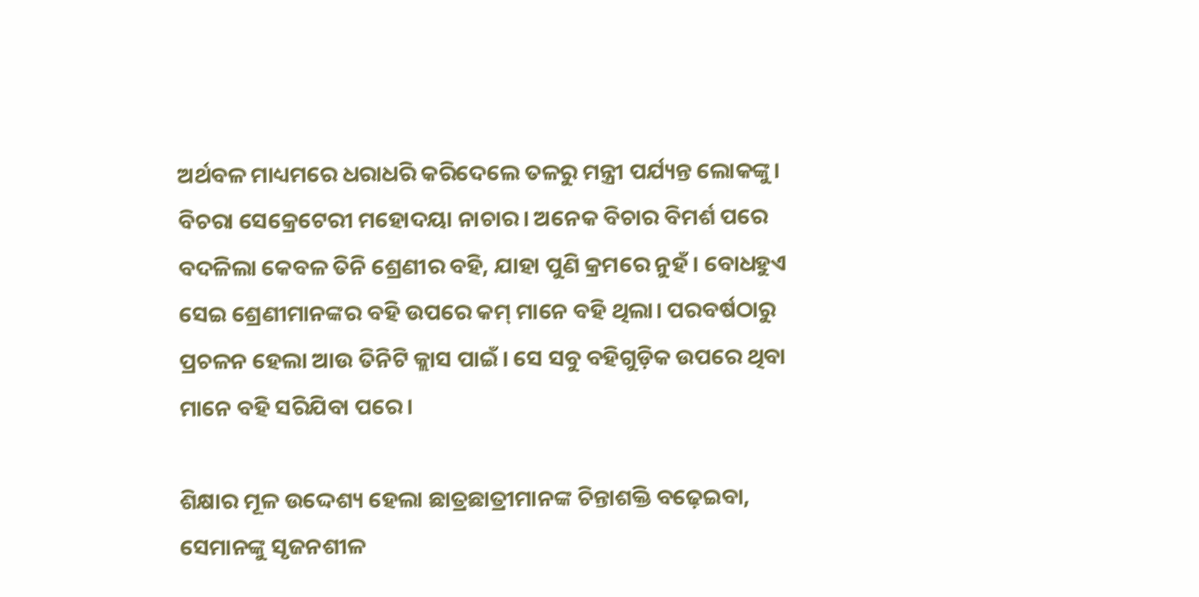ଅର୍ଥବଳ ମାଧ୍ୟମରେ ଧରାଧରି କରିଦେଲେ ତଳରୁ ମନ୍ତ୍ରୀ ପର୍ଯ୍ୟନ୍ତ ଲୋକଙ୍କୁ। ବିଚରା ସେକ୍ରେଟେରୀ ମହୋଦୟା ନାଚାର। ଅନେକ ବିଚାର ବିମର୍ଶ ପରେ ବଦଳିଲା କେବଳ ତିନି ଶ୍ରେଣୀର ବହି, ଯାହା ପୁଣି କ୍ରମରେ ନୁହଁ। ବୋଧହୁଏ ସେଇ ଶ୍ରେଣୀମାନଙ୍କର ବହି ଉପରେ କମ୍‌ ମାନେ ବହି ଥିଲା। ପରବର୍ଷଠାରୁ ପ୍ରଚଳନ ହେଲା ଆଉ ତିନିଟି କ୍ଲାସ ପାଇଁ। ସେ ସବୁ ବହିଗୁଡ଼ିକ ଉପରେ ଥିବା ମାନେ ବହି ସରିଯିବା ପରେ।

ଶିକ୍ଷାର ମୂଳ ଉଦ୍ଦେଶ୍ୟ ହେଲା ଛାତ୍ରଛାତ୍ରୀମାନଙ୍କ ଚିନ୍ତାଶକ୍ତି ବଢ଼େଇବା, ସେମାନଙ୍କୁ ସୃଜନଶୀଳ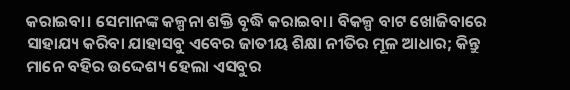କରାଇବା। ସେମାନଙ୍କ କଳ୍ପନା ଶକ୍ତି ବୃଦ୍ଧି କରାଇବା। ବିକଳ୍ପ ବାଟ ଖୋଜିବାରେ ସାହାଯ୍ୟ କରିବା ଯାହାସବୁ ଏବେର ଜାତୀୟ ଶିକ୍ଷା ନୀତିର ମୂଳ ଆଧାର; କିନ୍ତୁ ମାନେ ବହିର ଉଦ୍ଦେଶ୍ୟ ହେଲା ଏସବୁର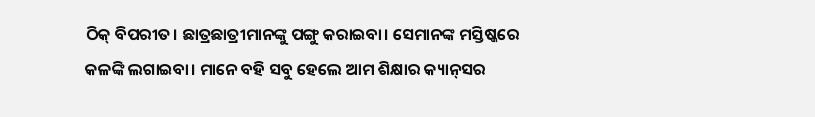ଠିକ୍‌ ବିପରୀତ। ଛାତ୍ରଛାତ୍ରୀମାନଙ୍କୁ ପଙ୍ଗୁ କରାଇବା। ସେମାନଙ୍କ ମସ୍ତିଷ୍କରେ କଳଙ୍କି ଲଗାଇବା। ମାନେ ବହି ସବୁ ହେଲେ ଆମ ଶିକ୍ଷାର କ୍ୟାନ୍‌ସର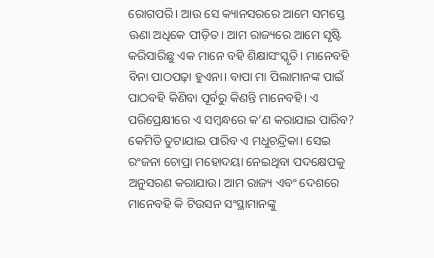ରୋଗପରି। ଆଉ ସେ କ୍ୟାନସରରେ ଆମେ ସମସ୍ତେ ଊଣା ଅଧିକେ ପୀଡ଼ିତ। ଆମ ରାଜ୍ୟରେ ଆମେ ସୃଷ୍ଟି କରିସାରିଛୁ ଏକ ମାନେ ବହି ଶିକ୍ଷାସଂସ୍କୃତି। ମାନେବହି ବିନା ପାଠପଢ଼ା ହୁଏନା। ବାପା ମା ପିଲାମାନଙ୍କ ପାଇଁ ପାଠବହି କିଣିବା ପୂର୍ବରୁ କିଣନ୍ତି ମାନେବହି। ଏ ପରିପ୍ରେକ୍ଷୀରେ ଏ ସମ୍ବନ୍ଧରେ କ’ଣ କରାଯାଇ ପାରିବ? କେମିତି ତୁଟାଯାଇ ପାରିବ ଏ ମଧୁଚନ୍ଦ୍ରିକା। ସେଇ ରଂଜନା ଚୋପ୍ରା ମହୋଦୟା ନେଇଥିବା ପଦକ୍ଷେପକୁ ଅନୁସରଣ କରାଯାଉ। ଆମ ରାଜ୍ୟ ଏବଂ ଦେଶରେ ମାନେବହି କି ଟିଉସନ ସଂସ୍ଥାମାନଙ୍କୁ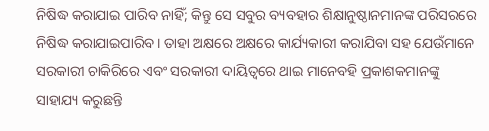ନିଷିଦ୍ଧ କରାଯାଇ ପାରିବ ନାହିଁ; କିନ୍ତୁ ସେ ସବୁର ବ୍ୟବହାର ଶିକ୍ଷାନୁଷ୍ଠାନମାନଙ୍କ ପରିସରରେ ନିଷିଦ୍ଧ କରାଯାଇପାରିବ। ତାହା ଅକ୍ଷରେ ଅକ୍ଷରେ କାର୍ଯ୍ୟକାରୀ କରାଯିବା ସହ ଯେଉଁମାନେ ସରକାରୀ ଚାକିରିରେ ଏବଂ ସରକାରୀ ଦାୟିତ୍ବରେ ଥାଇ ମାନେବହି ପ୍ରକାଶକମାନଙ୍କୁ ସାହାଯ୍ୟ କରୁଛନ୍ତି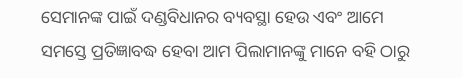ସେମାନଙ୍କ ପାଇଁ ଦଣ୍ଡବିଧାନର ବ୍ୟବସ୍ଥା ହେଉ ଏବଂ ଆମେ ସମସ୍ତେ ପ୍ରତିଜ୍ଞାବଦ୍ଧ ହେବା ଆମ ପିଲାମାନଙ୍କୁ ମାନେ ବହି ଠାରୁ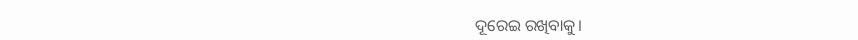ଦୂରେଇ ରଖିବାକୁ।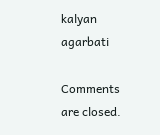kalyan agarbati

Comments are closed.